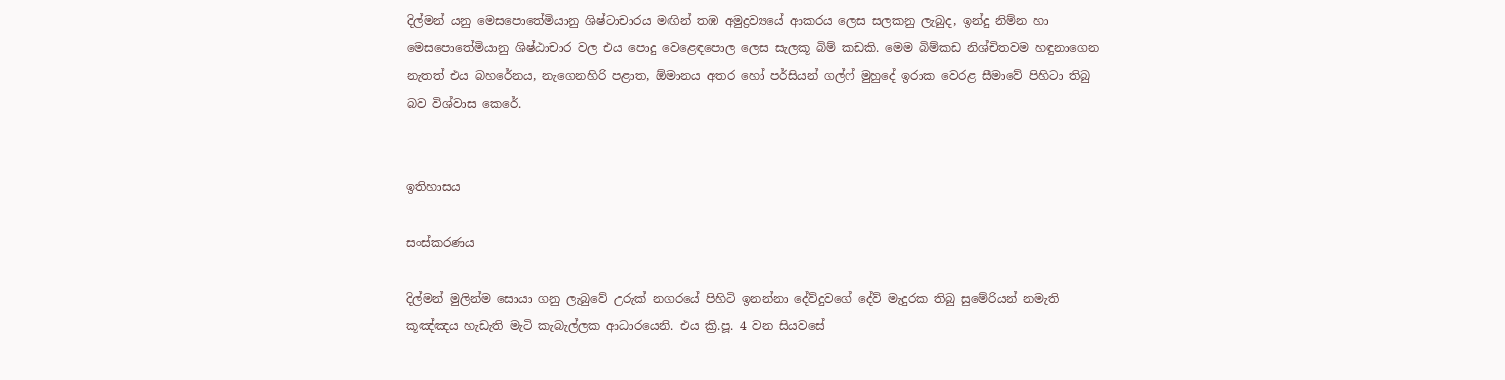දිල්මන් යනු මෙසපොතේමියානු ශිෂ්ටාචාරය මඟින් තඹ අමුද්‍රව්‍යයේ ආකරය ලෙස සලකනු ලැබුද, ඉන්දු නිම්න හා මෙසපොතේමියානු ශිෂ්ඨාචාර වල එය ‍පොදු වෙළෙඳපොල ලෙස සැලකූ බිම් කඩකි. මෙම බිම්කඩ නිශ්චිතවම හඳුනාගෙන නැතත් එය බහරේනය, නැගෙනහිරි පළාත, ඕමානය අතර හෝ පර්සියන් ගල්ෆ් මුහුදේ ඉරාක වෙරළ සීමාවේ පිහිටා තිබු බව විශ්වාස කෙරේ.


ඉතිහාසය

සංස්කරණය

දිල්මන් මුලින්ම සොයා ගනු ලැබුවේ උරුක් නගරයේ පිහිටි ඉනන්නා දේව්දුවගේ දේව් මැදු‍රක තිබු සුමේරියන් නමැති කූඤ්ඤය හැඩැති මැටි කැබැල්ලක ආධාරයෙනි. එය ක්‍රි.පූ. 4 වන සියවසේ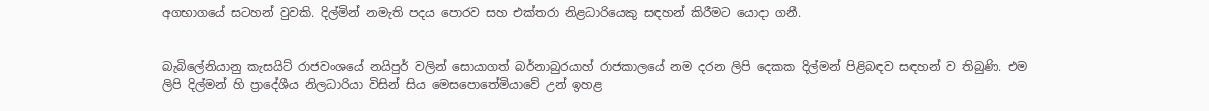අගභාගයේ සටහන් වුවකි. දිල්මින් නමැති පදය පොරව සහ එක්තරා නිළධාරියෙකු සඳහන් කිරීමට යොදා ගනී.


බැබිලේනියානු කැසයිට් රාජවංශයේ නයිපුර් වලින් සොයාගත් බර්නාබුරයාහ් රාජකාලයේ නම දරන ලිපි දෙකක දිල්මන් පිළිබඳව සඳහන් ව තිබුණි. එම ලිපි දිල්මන් හි ප්‍රාදේශීය නිලධාරියා විසින් සිය මෙසපොතේමියාවේ උන් ඉහළ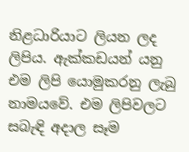නිළධාරියාට ලියන ලද ලිපිය. ඇක්කඩයන් යනු එම ලිපි යොමුකරනු ලැබු නාමයවේ. එම ලිපිවලට සබැඳි අදාල සෑම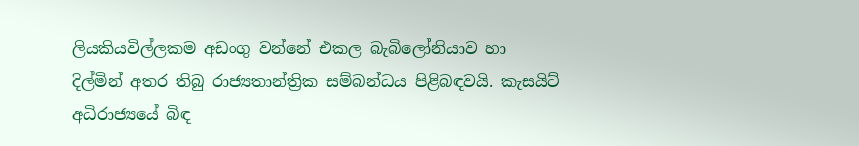ලියකියවිල්ලකම අඩංගු වන්නේ එකල බැබිලෝනියාව හා දිල්මින් අතර තිබු රාජ්‍යතාන්ත්‍රික සම්බන්ධය පිළිබඳවයි. කැසයිට් අධිරාජ්‍යයේ බිඳ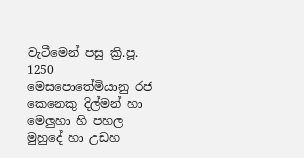වැටීමෙන් පසු ක්‍රි.පූ. 1250 මෙසපොතේමියානු රජ කෙනෙකු දිල්මන් හා මෙලුහා හි පහල මුහුදේ හා උඩහ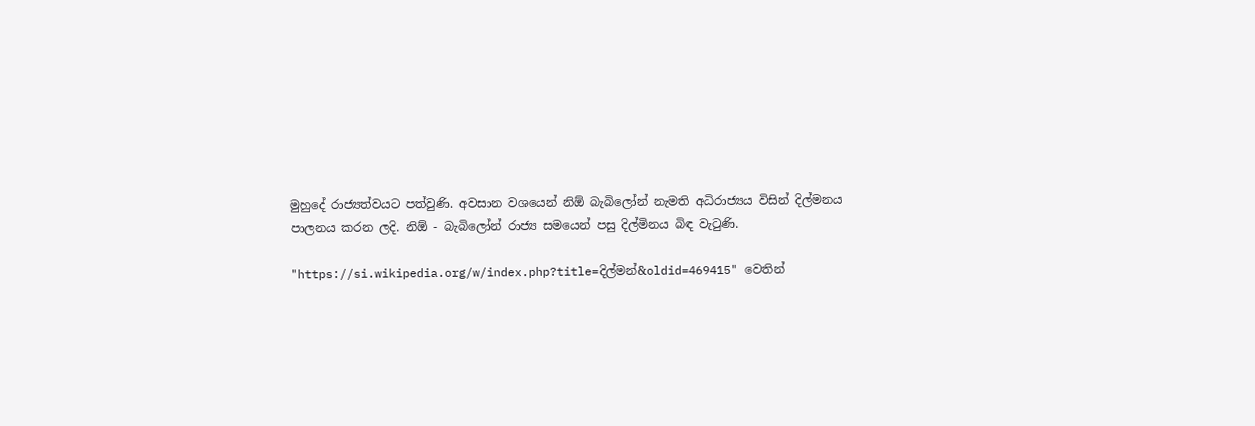මුහුදේ රාජ්‍යත්වයට පත්වුණි. අවසාන වශයෙන් නිඕ බැබිලෝන් නැමති අධිරාජ්‍යය විසින් දිල්මනය පාලනය කරන ලදි. නිඕ - බැබිලෝන් රාජ්‍ය සමයෙන් පසු දිල්මිනය බිඳ වැටුණි.

"https://si.wikipedia.org/w/index.php?title=දිල්මන්&oldid=469415" වෙතින්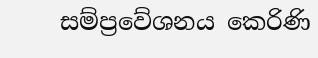සම්ප්‍රවේශනය කෙරිණි